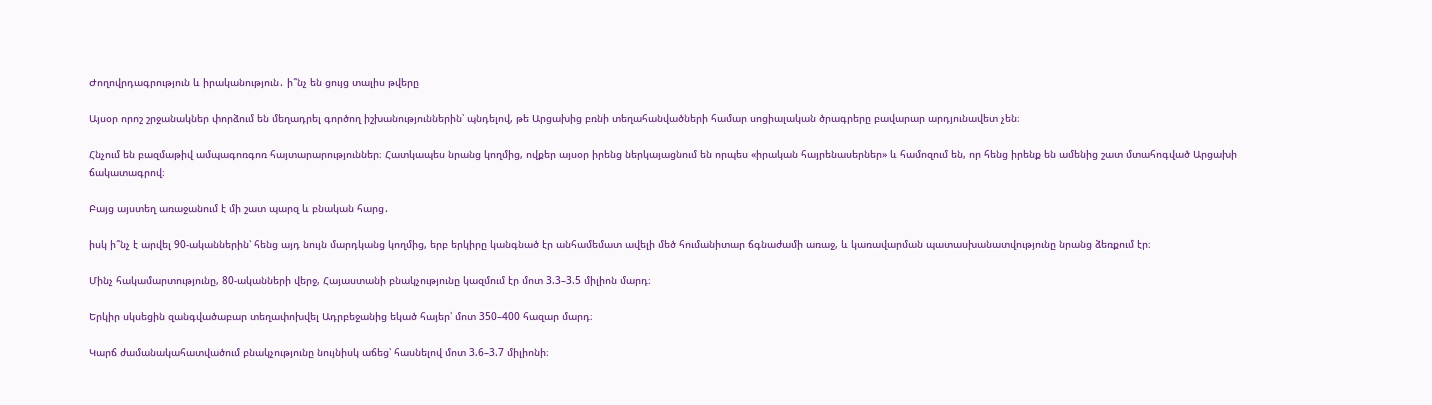Ժողովրդագրություն և իրականություն․ ի՞նչ են ցույց տալիս թվերը

Այսօր որոշ շրջանակներ փորձում են մեղադրել գործող իշխանություններին՝ պնդելով, թե Արցախից բռնի տեղահանվածների համար սոցիալական ծրագրերը բավարար արդյունավետ չեն։

Հնչում են բազմաթիվ ամպագոռգոռ հայտարարություններ։ Հատկապես նրանց կողմից, ովքեր այսօր իրենց ներկայացնում են որպես «իրական հայրենասերներ» և համոզում են, որ հենց իրենք են ամենից շատ մտահոգված Արցախի ճակատագրով։

Բայց այստեղ առաջանում է մի շատ պարզ և բնական հարց․

իսկ ի՞նչ է արվել 90-ականներին՝ հենց այդ նույն մարդկանց կողմից, երբ երկիրը կանգնած էր անհամեմատ ավելի մեծ հումանիտար ճգնաժամի առաջ, և կառավարման պատասխանատվությունը նրանց ձեռքում էր։

Մինչ հակամարտությունը, 80-ականների վերջ, Հայաստանի բնակչությունը կազմում էր մոտ 3.3–3.5 միլիոն մարդ։

Երկիր սկսեցին զանգվածաբար տեղափոխվել Ադրբեջանից եկած հայեր՝ մոտ 350–400 հազար մարդ։

Կարճ ժամանակահատվածում բնակչությունը նույնիսկ աճեց՝ հասնելով մոտ 3.6–3.7 միլիոնի։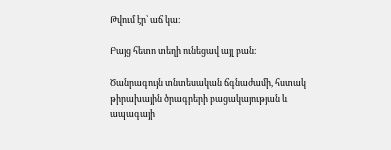Թվում էր՝ աճ կա։

Բայց հետո տեղի ունեցավ այլ բան։

Ծանրագույն տնտեսական ճգնաժամի, հստակ թիրախային ծրագրերի բացակայության և ապագայի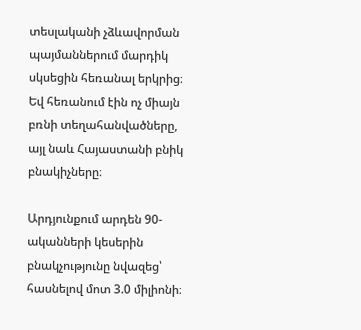տեսլականի չձևավորման պայմաններում մարդիկ սկսեցին հեռանալ երկրից։ Եվ հեռանում էին ոչ միայն բռնի տեղահանվածները, այլ նաև Հայաստանի բնիկ բնակիչները։

Արդյունքում արդեն 90-ականների կեսերին բնակչությունը նվազեց՝ հասնելով մոտ 3.0 միլիոնի։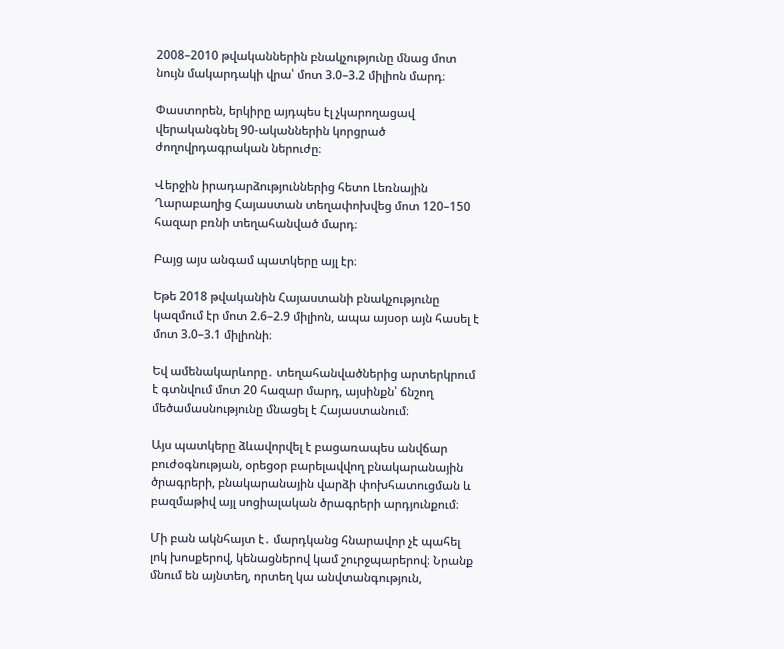2008–2010 թվականներին բնակչությունը մնաց մոտ նույն մակարդակի վրա՝ մոտ 3.0–3.2 միլիոն մարդ։

Փաստորեն, երկիրը այդպես էլ չկարողացավ վերականգնել 90-ականներին կորցրած ժողովրդագրական ներուժը։

Վերջին իրադարձություններից հետո Լեռնային Ղարաբաղից Հայաստան տեղափոխվեց մոտ 120–150 հազար բռնի տեղահանված մարդ։

Բայց այս անգամ պատկերը այլ էր։

Եթե 2018 թվականին Հայաստանի բնակչությունը կազմում էր մոտ 2.6–2.9 միլիոն, ապա այսօր այն հասել է մոտ 3.0–3.1 միլիոնի։

Եվ ամենակարևորը․ տեղահանվածներից արտերկրում է գտնվում մոտ 20 հազար մարդ, այսինքն՝ ճնշող մեծամասնությունը մնացել է Հայաստանում։

Այս պատկերը ձևավորվել է բացառապես անվճար բուժօգնության, օրեցօր բարելավվող բնակարանային ծրագրերի, բնակարանային վարձի փոխհատուցման և բազմաթիվ այլ սոցիալական ծրագրերի արդյունքում։

Մի բան ակնհայտ է․ մարդկանց հնարավոր չէ պահել լոկ խոսքերով, կենացներով կամ շուրջպարերով։ Նրանք մնում են այնտեղ, որտեղ կա անվտանգություն,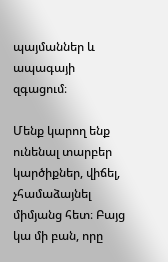պայմաններ և ապագայի զգացում։

Մենք կարող ենք ունենալ տարբեր կարծիքներ, վիճել, չհամաձայնել միմյանց հետ։ Բայց կա մի բան, որը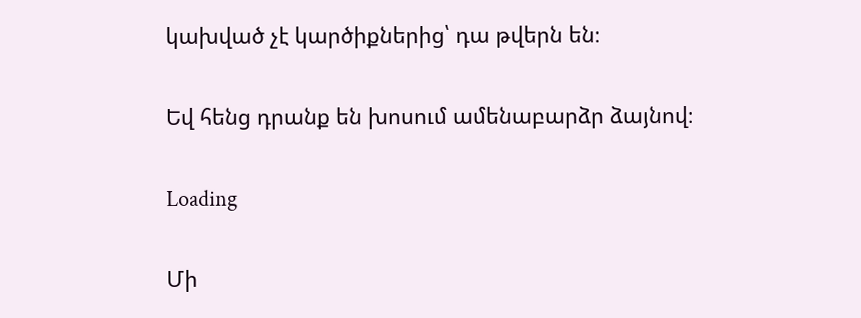կախված չէ կարծիքներից՝ դա թվերն են։

Եվ հենց դրանք են խոսում ամենաբարձր ձայնով։

Loading

Մի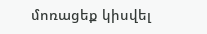մոռացեք կիսվել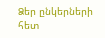Ձեր ընկերների հետ